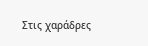Στις χαράδρες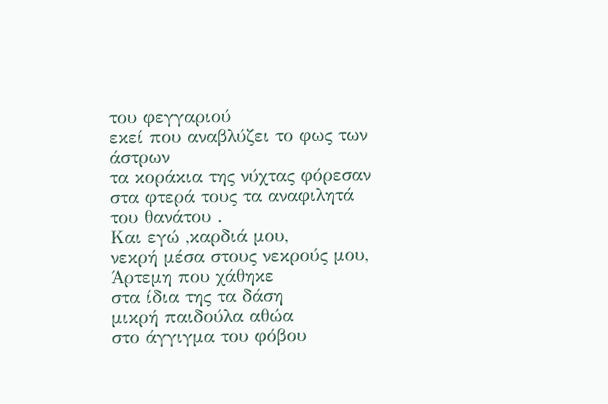του φεγγαριού
εκεί που αναβλύζει το φως των άστρων
τα κοράκια της νύχτας φόρεσαν
στα φτερά τους τα αναφιλητά του θανάτου .
Και εγώ ,καρδιά μου,
νεκρή μέσα στους νεκρούς μου,
Άρτεμη που χάθηκε
στα ίδια της τα δάση
μικρή παιδούλα αθώα
στο άγγιγμα του φόβου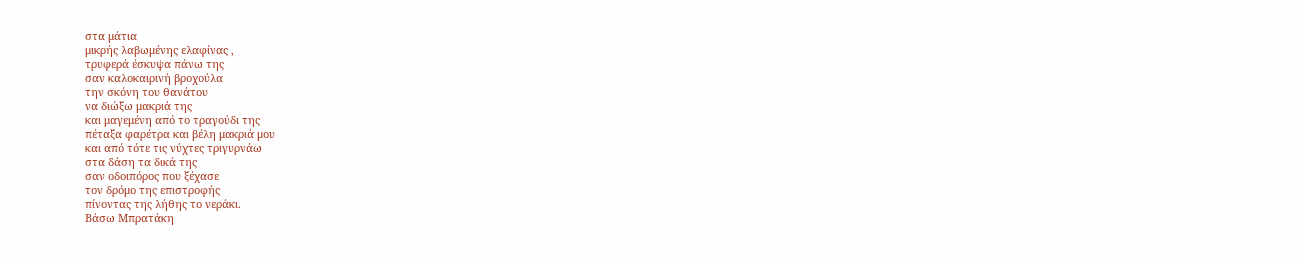στα μάτια
μικρής λαβωμένης ελαφίνας ,
τρυφερά έσκυψα πάνω της
σαν καλοκαιρινή βροχούλα
την σκόνη του θανάτου
να διώξω μακριά της
και μαγεμένη από το τραγούδι της
πέταξα φαρέτρα και βέλη μακριά μου
και από τότε τις νύχτες τριγυρνάω
στα δάση τα δικά της
σαν οδοιπόρος που ξέχασε
τον δρόμο της επιστροφής
πίνοντας της λήθης το νεράκι.
Βάσω Μπρατάκη